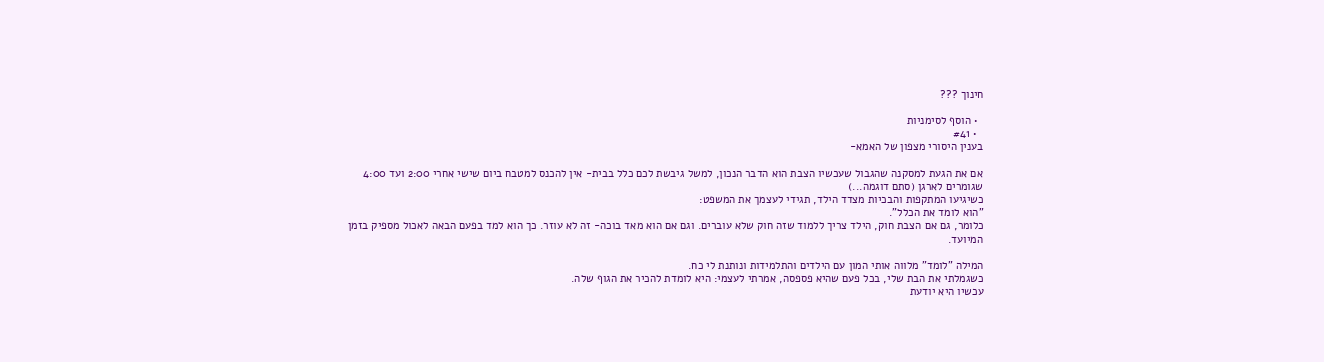חינוך ???

  • הוסף לסימניות
  • #41
בענין היסורי מצפון של האמא-

אם את הגעת למסקנה שהגבול שעכשיו הצבת הוא הדבר הנכון, למשל גיבשת לכם כלל בבית- אין להכנס למטבח ביום שישי אחרי 2:00 ועד 4:00 שגומרים לארגן (סתם דוגמה...)
כשיגיעו המתקפות והבכיות מצדד הילד, תגידי לעצמך את המשפט:
"הוא לומד את הכלל".
כלומר, גם אם הצבת חוק, הילד צריך ללמוד שזה חוק שלא עוברים. וגם אם הוא מאד בוכה- זה לא עוזר. כך הוא למד בפעם הבאה לאכול מספיק בזמן המיועד.

המילה "לומד" מלווה אותי המון עם הילדים והתלמידות ונותנת לי כח.
כשגמלתי את הבת שלי, בכל פעם שהיא פספסה, אמרתי לעצמי: היא לומדת להכיר את הגוף שלה.
עכשיו היא יודעת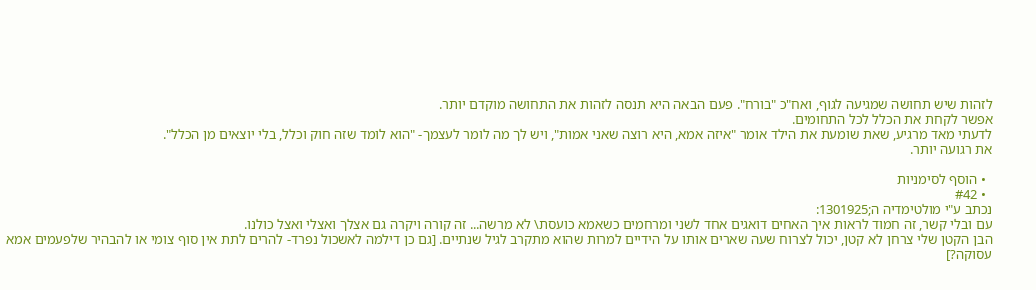לזהות שיש תחושה שמגיעה לגוף, ואח"כ "בורח". פעם הבאה היא תנסה לזהות את התחושה מוקדם יותר.
אפשר לקחת את הכלל לכל התחומים.
לדעתי מאד מרגיע, שאת שומעת את הילד אומר "איזה אמא, היא רוצה שאני אמות", ויש לך מה לומר לעצמך- "הוא לומד שזה חוק וכלל, בלי יוצאים מן הכלל".
את רגועה יותר.

  • הוסף לסימניות
  • #42
נכתב ע"י מולטימדיה ה;1301925:
עם ובלי קשר, זה חמוד לראות איך האחים דואגים אחד לשני ומרחמים כשאמא כועסת\ לא מרשה... זה קורה ויקרה גם אצלך ואצלי ואצל כולנו.
הבן הקטן שלי צרחן לא קטן, יכול לצרוח שעה שארים אותו על הידיים למרות שהוא מתקרב לגיל שנתיים. [גם כן דילמה לאשכול נפרד- להרים לתת אין סוף צומי או להבהיר שלפעמים אמא עסוקה?]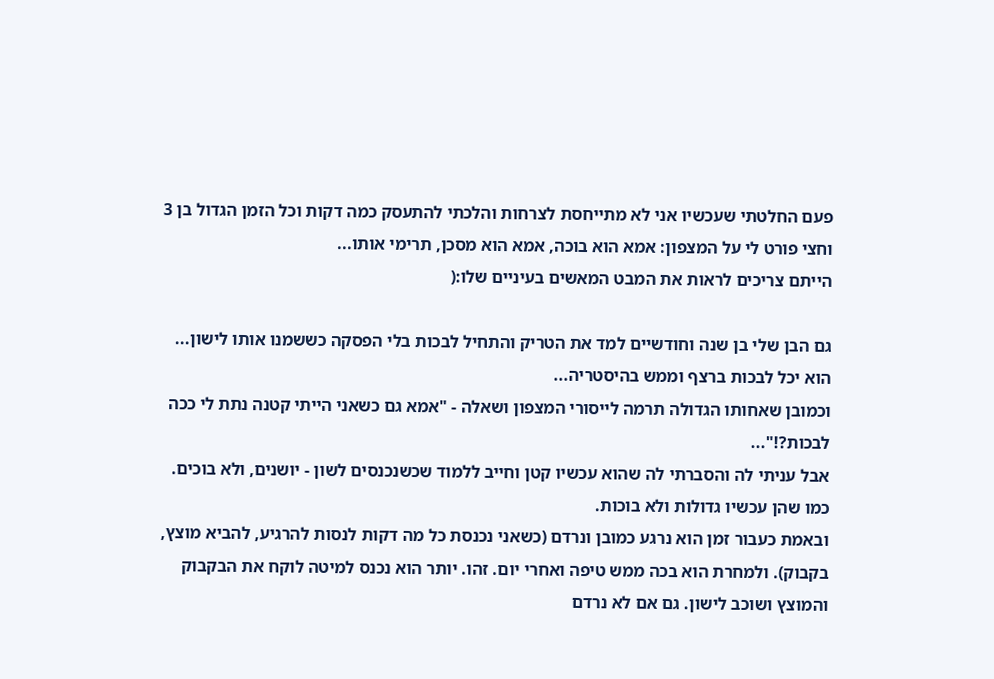פעם החלטתי שעכשיו אני לא מתייחסת לצרחות והלכתי להתעסק כמה דקות וכל הזמן הגדול בן 3 וחצי פורט לי על המצפון: אמא הוא בוכה, אמא הוא מסכן, תרימי אותו...
הייתם צריכים לראות את המבט המאשים בעיניים שלו:(

גם הבן שלי בן שנה וחודשיים למד את הטריק והתחיל לבכות בלי הפסקה כששמנו אותו לישון...
הוא יכל לבכות ברצף וממש בהיסטריה...
וכמובן שאחותו הגדולה תרמה לייסורי המצפון ושאלה - "אמא גם כשאני הייתי קטנה נתת לי ככה לבכות?!"...
אבל עניתי לה והסברתי לה שהוא עכשיו קטן וחייב ללמוד שכשנכנסים לשון - יושנים, ולא בוכים. כמו שהן עכשיו גדולות ולא בוכות.
ובאמת כעבור זמן הוא נרגע כמובן ונרדם (כשאני נכנסת כל מה דקות לנסות להרגיע, להביא מוצץ, בקבוק). ולמחרת הוא בכה ממש טיפה ואחרי יום. זהו. יותר הוא נכנס למיטה לוקח את הבקבוק והמוצץ ושוכב לישון. גם אם לא נרדם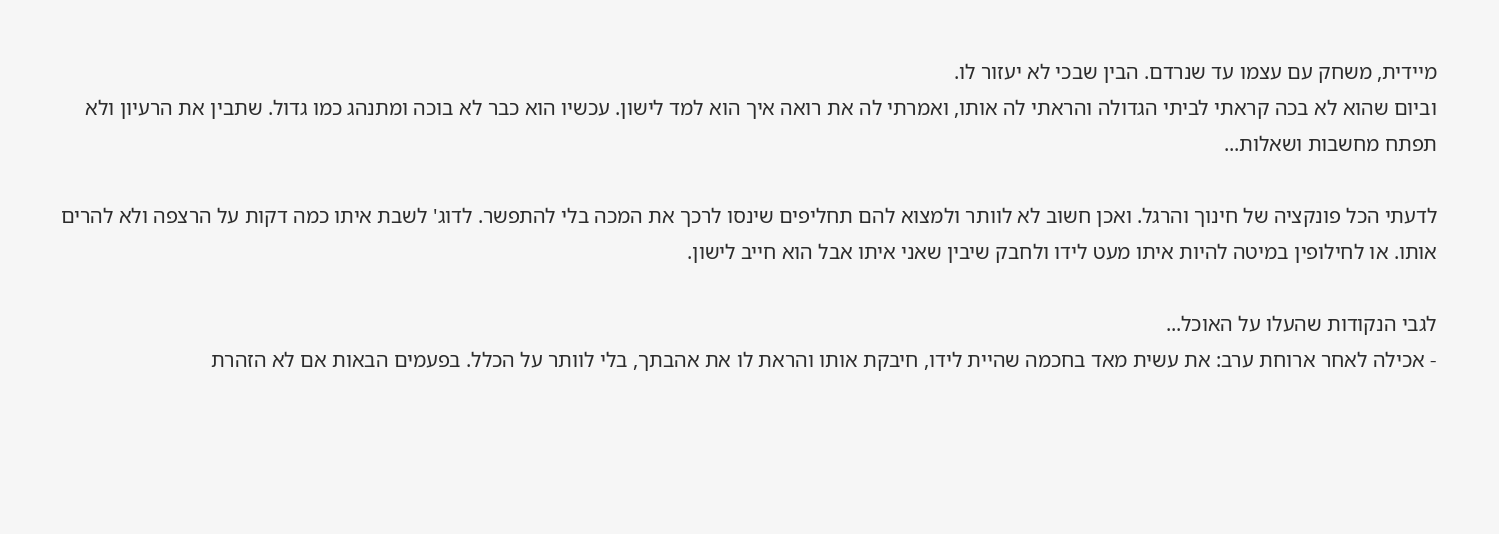מיידית, משחק עם עצמו עד שנרדם. הבין שבכי לא יעזור לו.
וביום שהוא לא בכה קראתי לביתי הגדולה והראתי לה אותו, ואמרתי לה את רואה איך הוא למד לישון. עכשיו הוא כבר לא בוכה ומתנהג כמו גדול. שתבין את הרעיון ולא תפתח מחשבות ושאלות...

לדעתי הכל פונקציה של חינוך והרגל. ואכן חשוב לא לוותר ולמצוא להם תחליפים שינסו לרכך את המכה בלי להתפשר. לדוג' לשבת איתו כמה דקות על הרצפה ולא להרים אותו. או לחילופין במיטה להיות איתו מעט לידו ולחבק שיבין שאני איתו אבל הוא חייב לישון.

לגבי הנקודות שהעלו על האוכל...
- אכילה לאחר ארוחת ערב: את עשית מאד בחכמה שהיית לידו, חיבקת אותו והראת לו את אהבתך, בלי לוותר על הכלל. בפעמים הבאות אם לא הזהרת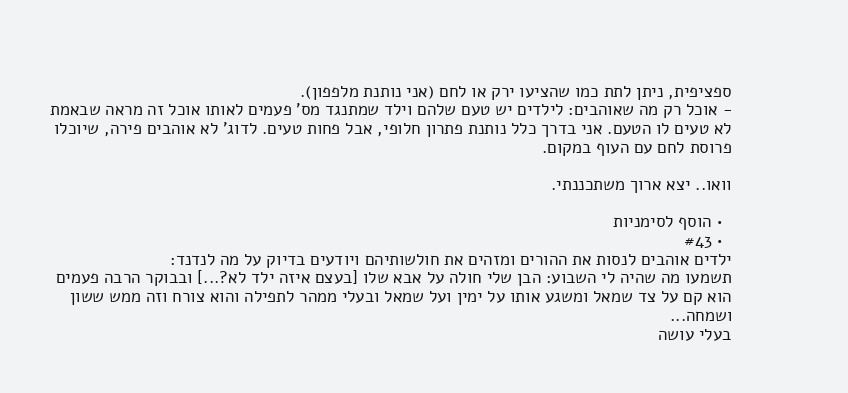ספציפית, ניתן לתת כמו שהציעו ירק או לחם (אני נותנת מלפפון).
- אוכל רק מה שאוהבים: לילדים יש טעם שלהם וילד שמתנגד מס' פעמים לאותו אוכל זה מראה שבאמת לא טעים לו הטעם. אני בדרך כלל נותנת פתרון חלופי, אבל פחות טעים. לדוג' לא אוהבים פירה, שיוכלו פרוסת לחם עם העוף במקום.

וואו.. יצא ארוך משתכננתי.

  • הוסף לסימניות
  • #43
ילדים אוהבים לנסות את ההורים ומזהים את חולשותיהם ויודעים בדיוק על מה לנדנד:
תשמעו מה שהיה לי השבוע: הבן שלי חולה על אבא שלו [בעצם איזה ילד לא?...] ובבוקר הרבה פעמים הוא קם על צד שמאל ומשגע אותו על ימין ועל שמאל ובעלי ממהר לתפילה והוא צורח וזה ממש ששון ושמחה...
בעלי עושה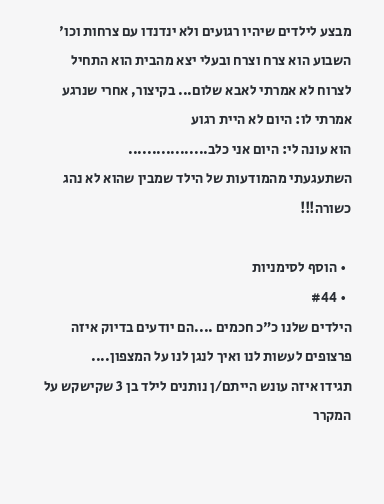מבצע לילדים שיהיו רגועים ולא ינדנדו עם צרחות וכו'
השבוע הוא צרח וצרח ובעלי יצא מהבית הוא התחיל לצרוח לא אמרתי לאבא שלום... בקיצור, אחרי שנרגע אמרתי לו: היום לא היית רגוע
הוא עונה לי: היום אני כלב.................
השתעגעתי מהמודעות של הילד שמבין שהוא לא נהג כשורה!!!

  • הוסף לסימניות
  • #44
הילדים שלנו כ"כ חכמים ....הם יודעים בדיוק איזה פרצופים לעשות לנו ואיך לנגן לנו על המצפון....
תגידו איזה עונש הייתם/ן נותנים לילד בן 3 שקישקש על המקרר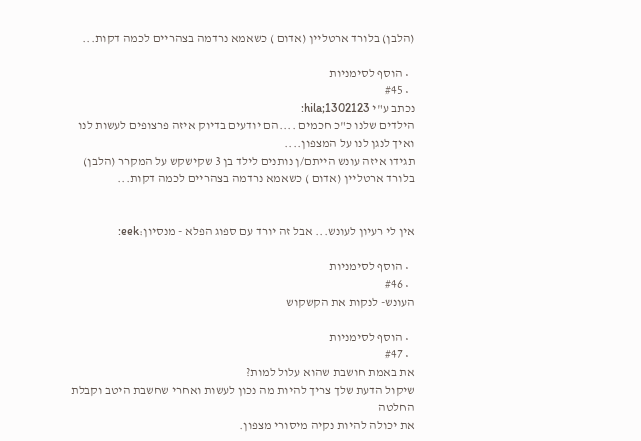(הלבן) בלורד ארטליין (אדום ) כשאמא נרדמה בצהריים לכמה דקות...

  • הוסף לסימניות
  • #45
נכתב ע"י hila;1302123:
הילדים שלנו כ"כ חכמים ....הם יודעים בדיוק איזה פרצופים לעשות לנו ואיך לנגן לנו על המצפון....
תגידו איזה עונש הייתם/ן נותנים לילד בן 3 שקישקש על המקרר (הלבן) בלורד ארטליין (אדום ) כשאמא נרדמה בצהריים לכמה דקות...


אין לי רעיון לעונש... אבל זה יורד עם ספוג הפלא - מנסיון:eek:

  • הוסף לסימניות
  • #46
העונש- לנקות את הקשקוש

  • הוסף לסימניות
  • #47
את באמת חושבת שהוא עלול למות?
שיקול הדעת שלך צריך להיות מה נכון לעשות ואחרי שחשבת היטב וקבלת החלטה
את יכולה להיות נקיה מיסורי מצפון.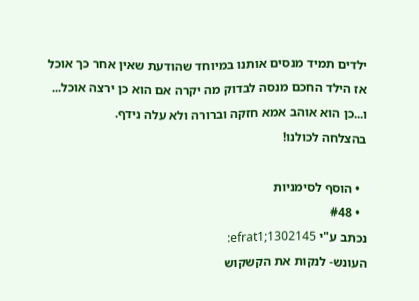ילדים תמיד מנסים אותנו במיוחד שהודעת שאין אחר כך אוכל אז הילד החכם מנסה לבדוק מה יקרה אם הוא כן ירצה אוכל...
ו...כן הוא אוהב אמא חזקה וברורה ולא עלה נידף.
בהצלחה לכולנו!

  • הוסף לסימניות
  • #48
נכתב ע"י efrat1;1302145:
העונש- לנקות את הקשקוש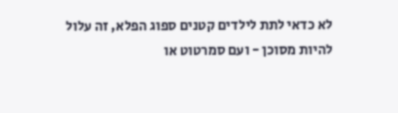לא כדאי לתת לילדים קטנים ספוג הפלא, זה עלול להיות מסוכן - ועם סמרטוט או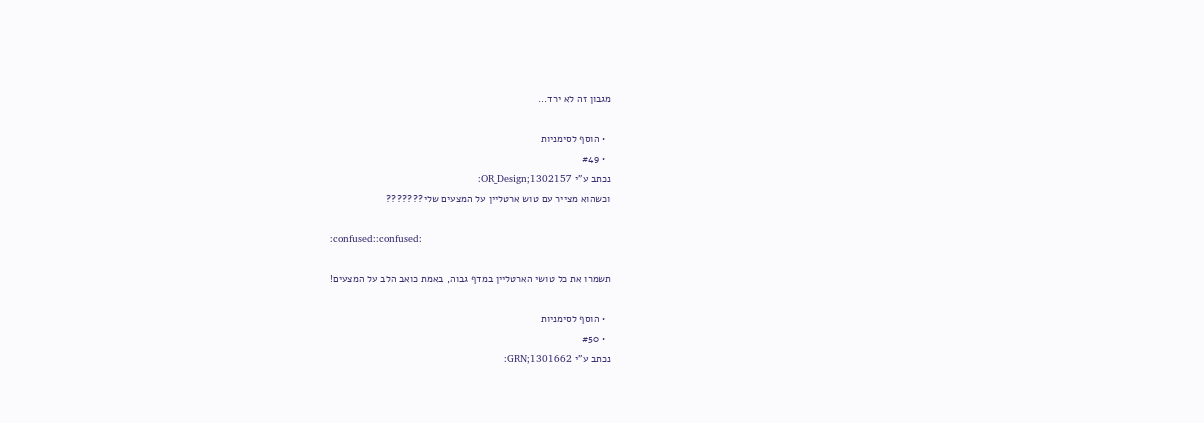מגבון זה לא ירד...

  • הוסף לסימניות
  • #49
נכתב ע"י OR_Design;1302157:
וכשהוא מצייר עם טוש ארטליין על המצעים שלי???????

:confused::confused:

תשמרו את כל טושי הארטליין במדף גבוה, באמת כואב הלב על המצעים!

  • הוסף לסימניות
  • #50
נכתב ע"י GRN;1301662: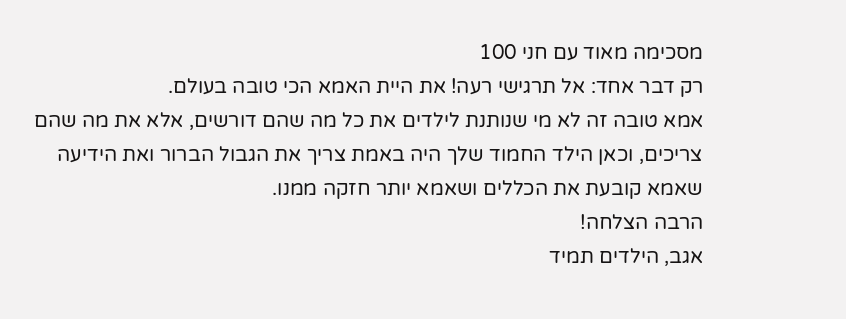מסכימה מאוד עם חני 100
רק דבר אחד: אל תרגישי רעה! את היית האמא הכי טובה בעולם.
אמא טובה זה לא מי שנותנת לילדים את כל מה שהם דורשים, אלא את מה שהם צריכים, וכאן הילד החמוד שלך היה באמת צריך את הגבול הברור ואת הידיעה שאמא קובעת את הכללים ושאמא יותר חזקה ממנו.
הרבה הצלחה!
אגב, הילדים תמיד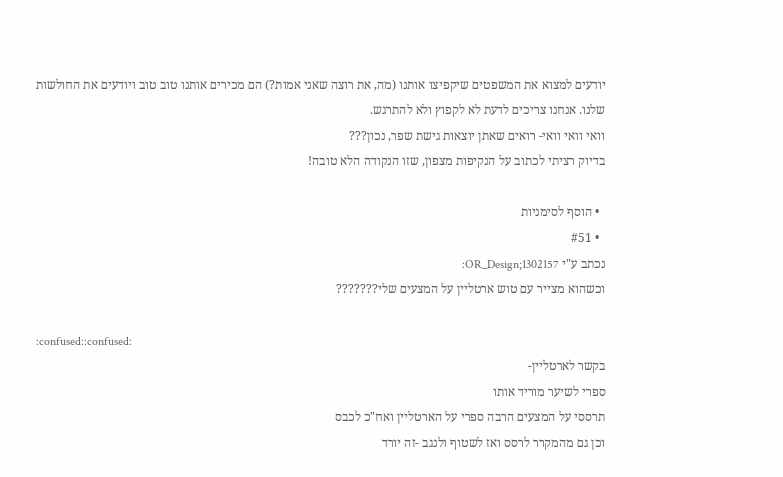יודעים למצוא את המשפטים שיקפיצו אותנו (מה, את רוצה שאני אמות?) הם מכירים אותנו טוב טוב ויודעים את החולשות שלנו. אנחנו צריכים לדעת לא לקפוץ ולא להתרגש.
וואי וואי וואי- רואים שאתן יוצאות גישת שפר, נכון???
בדיוק רציתי לכתוב על הנקיפות מצפון, שזו הנקודה הלא טובה!

  • הוסף לסימניות
  • #51
נכתב ע"י OR_Design;1302157:
וכשהוא מצייר עם טוש ארטליין על המצעים שלי???????

:confused::confused:
בקשר לארטליין-
ספרי לשיער מוריד אותו
תרססי על המצעים הרבה ספרי על הארטליין ואח"כ לכבס
וכן גם מהמקרר לרסס ואז לשטוף ולנגב -זה יורד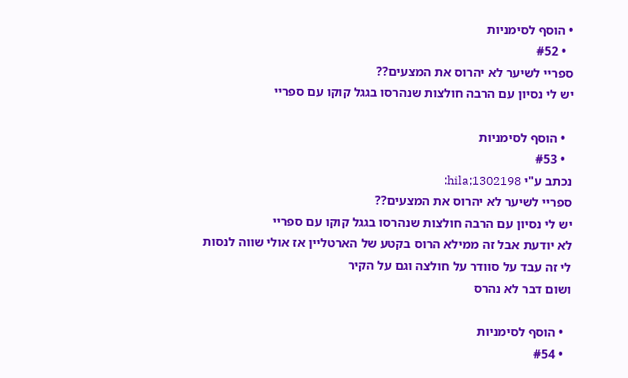• הוסף לסימניות
  • #52
ספריי לשיער לא יהרוס את המצעים??
יש לי נסיון עם הרבה חולצות שנהרסו בגגל קוקו עם ספריי

  • הוסף לסימניות
  • #53
נכתב ע"י hila;1302198:
ספריי לשיער לא יהרוס את המצעים??
יש לי נסיון עם הרבה חולצות שנהרסו בגגל קוקו עם ספריי
לא יודעת אבל זה ממילא הרוס בקטע של הארטליין אז אולי שווה לנסות
לי זה עבד על סוודר על חולצה וגם על הקיר
ושום דבר לא נהרס

  • הוסף לסימניות
  • #54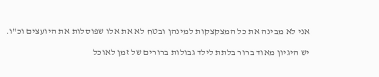אני לא מבינה את כל המצקצקות למינהן ובטח לא את אלו שפוסלות את היועצים וכ"ו.

יש היגיון מאוד ברור בלתת לילד גבולות ברורים של זמן לאוכל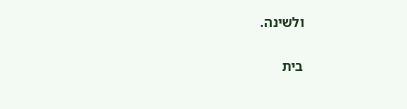ולשינה.

בית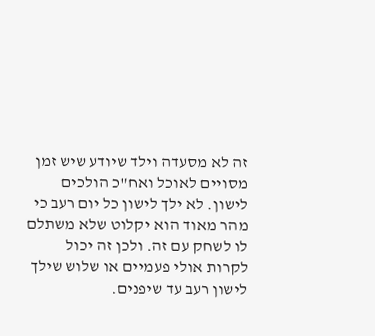זה לא מסעדה וילד שיודע שיש זמן מסויים לאוכל ואח"כ הולכים לישון. לא ילך לישון כל יום רעב כי מהר מאוד הוא יקלוט שלא משתלם לו לשחק עם זה. ולכן זה יכול לקרות אולי פעמיים או שלוש שילך לישון רעב עד שיפנים.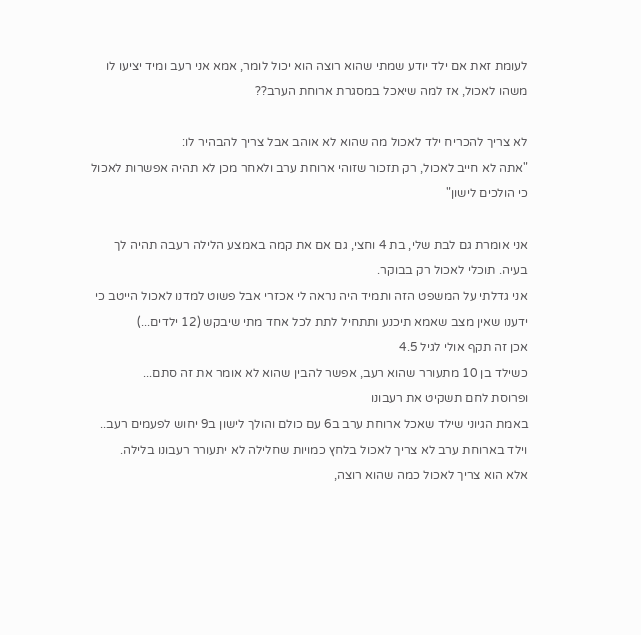לעומת זאת אם ילד יודע שמתי שהוא רוצה הוא יכול לומר, אמא אני רעב ומיד יציעו לו משהו לאכול, אז למה שיאכל במסגרת ארוחת הערב??

לא צריך להכריח ילד לאכול מה שהוא לא אוהב אבל צריך להבהיר לו:
"אתה לא חייב לאכול, רק תזכור שזוהי ארוחת ערב ולאחר מכן לא תהיה אפשרות לאכול כי הולכים לישון"

אני אומרת גם לבת שלי, בת 4 וחצי, גם אם את קמה באמצע הלילה רעבה תהיה לך בעיה. תוכלי לאכול רק בבוקר.
אני גדלתי על המשפט הזה ותמיד היה נראה לי אכזרי אבל פשוט למדנו לאכול הייטב כי ידענו שאין מצב שאמא תיכנע ותתחיל לתת לכל אחד מתי שיבקש (12 ילדים...)
אכן זה תקף אולי לגיל 4.5
כשילד בן 10 מתעורר שהוא רעב, אפשר להבין שהוא לא אומר את זה סתם...
ופרוסת לחם תשקיט את רעבונו
באמת הגיוני שילד שאכל ארוחת ערב ב6 עם כולם והולך לישון ב9 יחוש לפעמים רעב..
וילד בארוחת ערב לא צריך לאכול בלחץ כמויות שחלילה לא יתעורר רעבונו בלילה.
אלא הוא צריך לאכול כמה שהוא רוצה,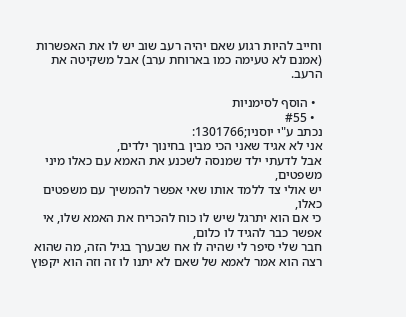וחייב להיות רגוע שאם יהיה רעב שוב יש לו את האפשרות (אמנם לא טעימה כמו בארוחת ערב) אבל משקיטה את הרעב.

  • הוסף לסימניות
  • #55
נכתב ע"י יוסניו;1301766:
אני לא אגיד שאני הכי מבין בחינוך ילדים,
אבל לדעתי ילד שמנסה לשכנע את האמא עם כאלו מיני משפטים,
יש אולי צד ללמד אותו שאי אפשר להמשיך עם משפטים כאלו,
כי אם הוא יתרגל שיש לו כוח להכריח את האמא שלו, אי אפשר כבר להגיד לו כלום,
חבר שלי סיפר לי שהיה לו אח שבערך בגיל הזה, מה שהוא רצה הוא אמר לאמא של שאם לא יתנו לו זה וזה הוא יקפוץ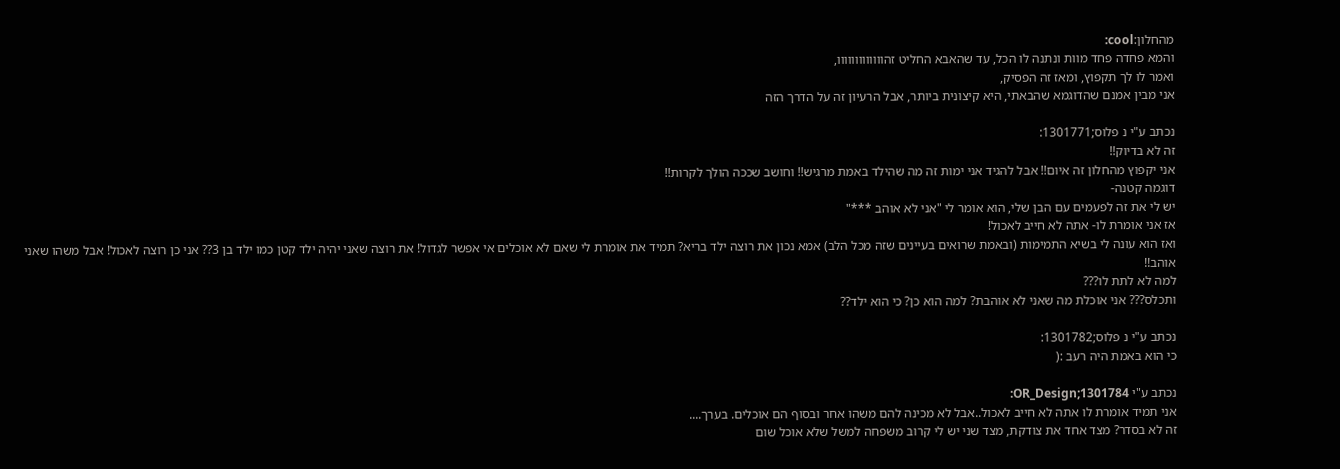מהחלון:cool:
והמא פחדה פחד מוות ונתנה לו הכל, עד שהאבא החליט זהווווווווווווו,
ואמר לו לך תקפוץ, ומאז זה הפסיק,
אני מבין אמנם שהדוגמא שהבאתי, היא קיצונית ביותר, אבל הרעיון זה על הדרך הזה

נכתב ע"י נ פלוס;1301771:
זה לא בדיוק!!
אני יקפוץ מהחלון זה איום!! אבל להגיד אני ימות זה מה שהילד באמת מרגיש!! וחושב שככה הולך לקרות!!
דוגמה קטנה-
יש לי את זה לפעמים עם הבן שלי, הוא אומר לי "אני לא אוהב ***"
אז אני אומרת לו- אתה לא חייב לאכול!
ואז הוא עונה לי בשיא התמימות (ובאמת שרואים בעיינים שזה מכל הלב) אמא נכון את רוצה ילד בריא? תמיד את אומרת לי שאם לא אוכלים אי אפשר לגדול! את רוצה שאני יהיה ילד קטן כמו ילד בן 3?? אני כן רוצה לאכול! אבל משהו שאני אוהב!!
למה לא לתת לו???
ותכלס??? אני אוכלת מה שאני לא אוהבת? למה הוא כן? כי הוא ילד??

נכתב ע"י נ פלוס;1301782:
כי הוא באמת היה רעב :(

נכתב ע"י OR_Design;1301784:
אני תמיד אומרת לו אתה לא חייב לאכול..אבל לא מכינה להם משהו אחר ובסוף הם אוכלים. בערך....
זה לא בסדר? מצד אחד את צודקת, מצד שני יש לי קרוב משפחה למשל שלא אוכל שום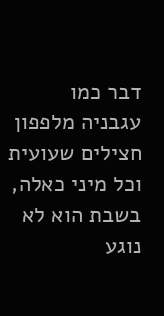דבר כמו עגבניה מלפפון חצילים שעועית וכל מיני כאלה, בשבת הוא לא נוגע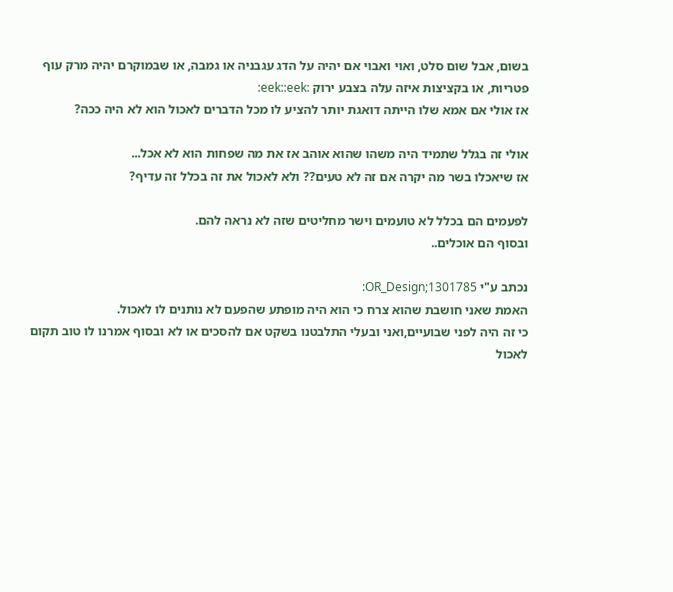בשום, אבל שום סלט, ואוי ואבוי אם יהיה על הדג עגבניה או גמבה, או שבמוקרם יהיה מרק עוף פטריות, או בקציצות איזה עלה בצבע ירוק :eek::eek:
אז אולי אם אמא שלו הייתה דואגת יותר להציע לו מכל הדברים לאכול הוא לא היה ככה?

אולי זה בגלל שתמיד היה משהו שהוא אוהב אז את מה שפחות הוא לא אכל...
אז שיאכלו בשר מה יקרה אם זה לא טעים?? ולא לאכול את זה בכלל זה עדיף?

לפעמים הם בכלל לא טועמים וישר מחליטים שזה לא נראה להם.
ובסוף הם אוכלים..

נכתב ע"י OR_Design;1301785:
האמת שאני חושבת שהוא צרח כי הוא היה מופתע שהפעם לא נותנים לו לאכול.
כי זה היה לפני שבועיים,ואני ובעלי התלבטנו בשקט אם להסכים או לא ובסוף אמרנו לו טוב תקום לאכול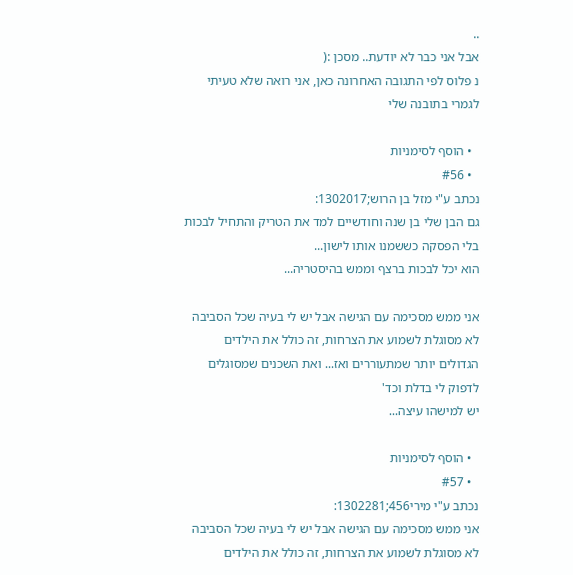..
אבל אני כבר לא יודעת.. מסכן :(
נ פלוס לפי התגובה האחרונה כאן, אני רואה שלא טעיתי לגמרי בתובנה שלי

  • הוסף לסימניות
  • #56
נכתב ע"י מזל בן הרוש;1302017:
גם הבן שלי בן שנה וחודשיים למד את הטריק והתחיל לבכות בלי הפסקה כששמנו אותו לישון...
הוא יכל לבכות ברצף וממש בהיסטריה...

אני ממש מסכימה עם הגישה אבל יש לי בעיה שכל הסביבה לא מסוגלת לשמוע את הצרחות, זה כולל את הילדים הגדולים יותר שמתעוררים ואז... ואת השכנים שמסוגלים לדפוק לי בדלת וכד'
יש למישהו עיצה...

  • הוסף לסימניות
  • #57
נכתב ע"י מירי456;1302281:
אני ממש מסכימה עם הגישה אבל יש לי בעיה שכל הסביבה לא מסוגלת לשמוע את הצרחות, זה כולל את הילדים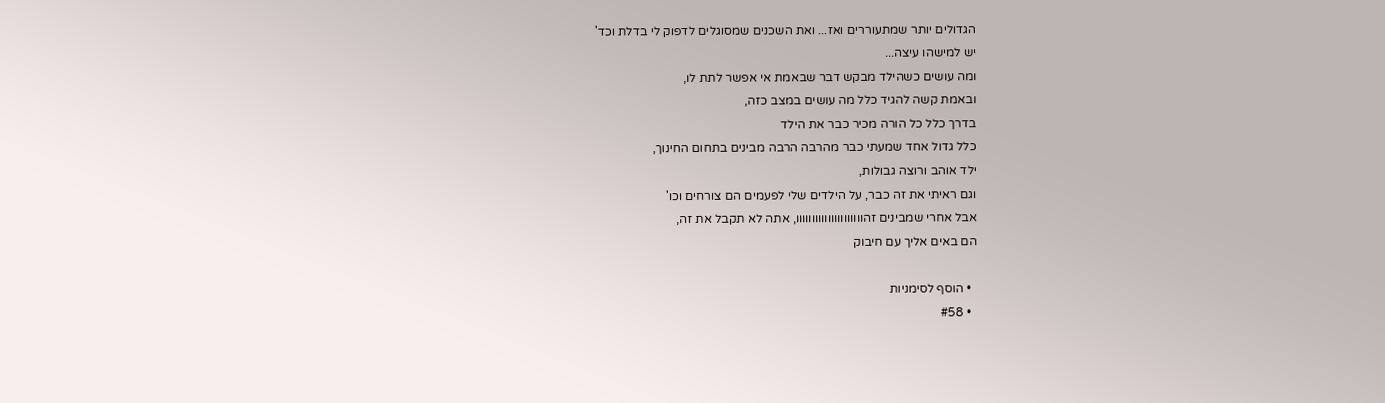הגדולים יותר שמתעוררים ואז... ואת השכנים שמסוגלים לדפוק לי בדלת וכד'
יש למישהו עיצה...
ומה עושים כשהילד מבקש דבר שבאמת אי אפשר לתת לו,
ובאמת קשה להגיד כלל מה עושים במצב כזה,
בדרך כלל כל הורה מכיר כבר את הילד
כלל גדול אחד שמעתי כבר מהרבה הרבה מבינים בתחום החינוך,
ילד אוהב ורוצה גבולות,
וגם ראיתי את זה כבר, על הילדים שלי לפעמים הם צורחים וכו'
אבל אחרי שמבינים זהווווווווווווווווווווו, אתה לא תקבל את זה,
הם באים אליך עם חיבוק

  • הוסף לסימניות
  • #58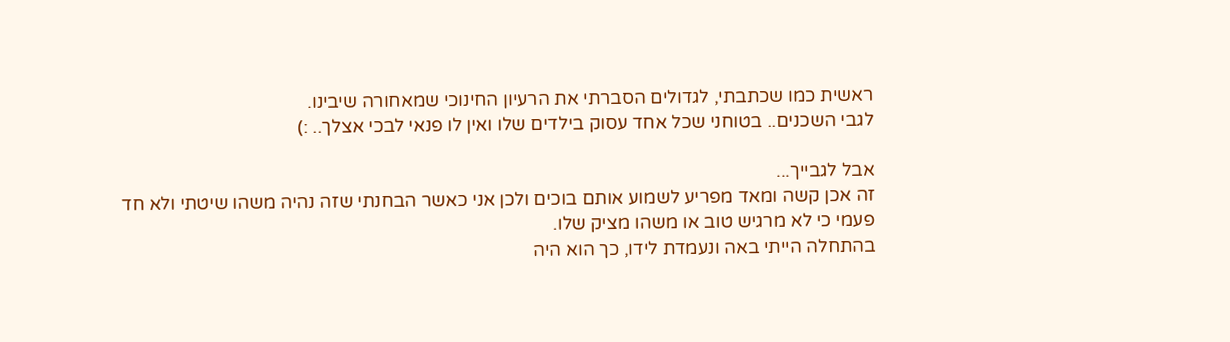ראשית כמו שכתבתי, לגדולים הסברתי את הרעיון החינוכי שמאחורה שיבינו.
לגבי השכנים.. בטוחני שכל אחד עסוק בילדים שלו ואין לו פנאי לבכי אצלך.. :)

אבל לגבייך...
זה אכן קשה ומאד מפריע לשמוע אותם בוכים ולכן אני כאשר הבחנתי שזה נהיה משהו שיטתי ולא חד פעמי כי לא מרגיש טוב או משהו מציק שלו.
בהתחלה הייתי באה ונעמדת לידו, כך הוא היה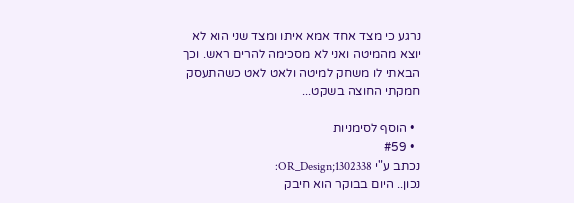נרגע כי מצד אחד אמא איתו ומצד שני הוא לא יוצא מהמיטה ואני לא מסכימה להרים ראש. וכך הבאתי לו משחק למיטה ולאט לאט כשהתעסק חמקתי החוצה בשקט...

  • הוסף לסימניות
  • #59
נכתב ע"י OR_Design;1302338:
נכון.. היום בבוקר הוא חיבק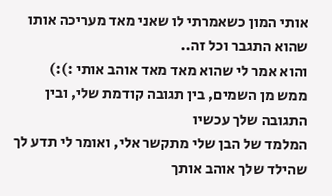אותי המון כשאמרתי לו שאני מאד מעריכה אותו שהוא התגבר וכל זה..
והוא אמר לי שהוא מאד מאד אוהב אותי :):)
ממש מן השמים, בין תגובה קודמת שלי, ובין התגובה שלך עכשיו
המלמד של הבן שלי מתקשר אלי, ואומר לי תדע לך שהילד שלך אוהב אותך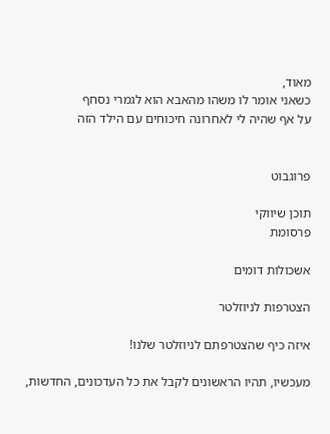מאוד,
כשאני אומר לו משהו מהאבא הוא לגמרי נסחף
על אף שהיה לי לאחרונה חיכוחים עם הילד הזה


פרוגבוט

תוכן שיווקי
פרסומת

אשכולות דומים

הצטרפות לניוזלטר

איזה כיף שהצטרפתם לניוזלטר שלנו!

מעכשיו, תהיו הראשונים לקבל את כל העדכונים, החדשות,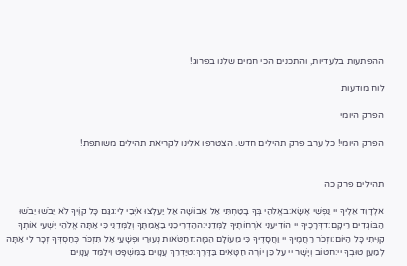ההפתעות בלעדיות, והתכנים הכי חמים שלנו בפרוג!

לוח מודעות

הפרק היומי

הפרק היומי! כל ערב פרק תהילים חדש. הצטרפו אלינו לקריאת תהילים משותפת!


תהילים פרק כה

אלְדָוִד אֵלֶיךָ יי נַפְשִׁי אֶשָּׂא:באֱלֹהַי בְּךָ בָטַחְתִּי אַל אֵבוֹשָׁה אַל יַעַלְצוּ אֹיְבַי לִי:גגַּם כָּל קוֶֹיךָ לֹא יֵבֹשׁוּ יֵבֹשׁוּ הַבּוֹגְדִים רֵיקָם:דדְּרָכֶיךָ יי הוֹדִיעֵנִי אֹרְחוֹתֶיךָ לַמְּדֵנִי:ההַדְרִיכֵנִי בַאֲמִתֶּךָ וְלַמְּדֵנִי כִּי אַתָּה אֱלֹהֵי יִשְׁעִי אוֹתְךָ קִוִּיתִי כָּל הַיּוֹם:וזְכֹר רַחֲמֶיךָ יי וַחֲסָדֶיךָ כִּי מֵעוֹלָם הֵמָּה:זחַטֹּאות נְעוּרַי וּפְשָׁעַי אַל תִּזְכֹּר כְּחַסְדְּךָ זְכָר לִי אַתָּה לְמַעַן טוּבְךָ יי:חטוֹב וְיָשָׁר יי עַל כֵּן יוֹרֶה חַטָּאִים בַּדָּרֶךְ:טיַדְרֵךְ עֲנָוִים בַּמִּשְׁפָּט וִילַמֵּד עֲנָוִים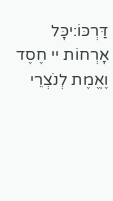דַּרְכּוֹ:יכָּל אָרְחוֹת יי חֶסֶד וֶאֱמֶת לְנֹצְרֵי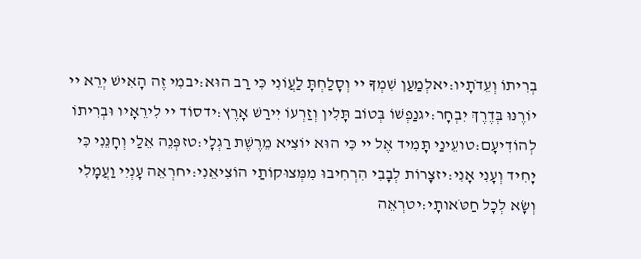בְרִיתוֹ וְעֵדֹתָיו:יאלְמַעַן שִׁמְךָ יי וְסָלַחְתָּ לַעֲוֹנִי כִּי רַב הוּא:יבמִי זֶה הָאִישׁ יְרֵא יי יוֹרֶנּוּ בְּדֶרֶךְ יִבְחָר:יגנַפְשׁוֹ בְּטוֹב תָּלִין וְזַרְעוֹ יִירַשׁ אָרֶץ:ידסוֹד יי לִירֵאָיו וּבְרִיתוֹ לְהוֹדִיעָם:טועֵינַי תָּמִיד אֶל יי כִּי הוּא יוֹצִיא מֵרֶשֶׁת רַגְלָי:טזפְּנֵה אֵלַי וְחָנֵּנִי כִּי יָחִיד וְעָנִי אָנִי:יזצָרוֹת לְבָבִי הִרְחִיבוּ מִמְּצוּקוֹתַי הוֹצִיאֵנִי:יחרְאֵה עָנְיִי וַעֲמָלִי וְשָׂא לְכָל חַטֹּאותָי:יטרְאֵה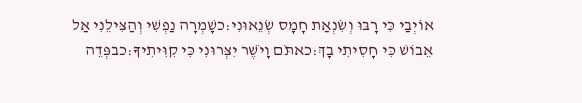אוֹיְבַי כִּי רָבּוּ וְשִׂנְאַת חָמָס שְׂנֵאוּנִי:כשָׁמְרָה נַפְשִׁי וְהַצִּילֵנִי אַל אֵבוֹשׁ כִּי חָסִיתִי בָךְ:כאתֹּם וָיֹשֶׁר יִצְּרוּנִי כִּי קִוִּיתִיךָ:כבפְּדֵה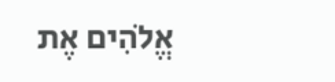אֱלֹהִים אֶת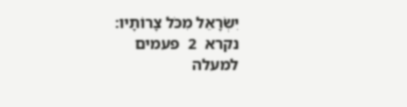יִשְׂרָאֵל מִכֹּל צָרוֹתָיו:
נקרא  2  פעמים
למעלה